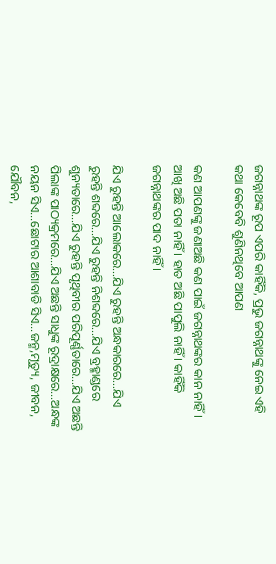ଜଗନ୍ନାଥଙ୍କ ରୂପ ଏପରି କାହିଁକି, ପ୍ରଭୁ ଜଗନ୍ନାଥଙ୍କୁ ନେଇ ଏହି କଥା କେବେବି ଶୁଣିନଥିବେ ଆପଣ

କଣ ଆପଣଙ୍କୁ ଜଣାଅଛି କଣ ପାଇଁ ଜଗନ୍ନାଥଙ୍କର କାନ ନାହିଁ । ଆଖି ଅଛି ପତା ନାହିଁ । ହାତ ଅଛି ପାପୁଲି ନାହିଁ । କାହିଁକି ଜଗନ୍ନାଥଙ୍କର ପାଦ ନାହିଁ ।

ଯିଏ ରୁହନ୍ତି ଆଲୋକରେ…ଯିଏ ରୁହନ୍ତି ଅନ୍ଧକାରରେ…ଯିଏ ରୁହନ୍ତି ଶବ୍ଦରେ…ଯିଏ ରୁହନ୍ତି ନିଶବ୍ଦରେ…ଯିଏ ବ୍ରହ୍ମାଣ୍ଡରେ ଶୁନ୍ୟତାରେ…ଯିଏ ରୁହନ୍ତି ପୃଥିବୀର ପରିପୂର୍ଣ୍ଣତାରେ…ଯିଏ ଅଛନ୍ତି ପିଲାଙ୍କ ପାଠ୍ୟକ୍ରମରେ…ଯିଏ ଅଛନ୍ତି ସାଧୁଙ୍କ ରୂଦ୍ରାକ୍ଷରେ…ଅନ୍ଧଙ୍କ ନୟନ ସିଏ…ଛୋଟାର ଆଶାବାଡି ସିଏ…ଜନ୍ମ,ମୃତ୍ୟୁ, ଜୀବନ, ଯୌବନ,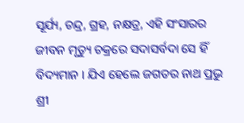ସୂର୍ଯ୍ୟ, ଚନ୍ଦ୍ର, ଗ୍ରହ, ନକ୍ଷତ୍ର, ଏହି ସଂସାରର ଜୀବନ ମୃତ୍ୟୁ ଚକ୍ରରେ ସଦାସର୍ବଦା ସେ ହିଁ ବିଦ୍ୟମାନ । ଯିଏ ହେଲେ ଜଗତର ନାଥ ପ୍ରଭୁ ଶ୍ରୀ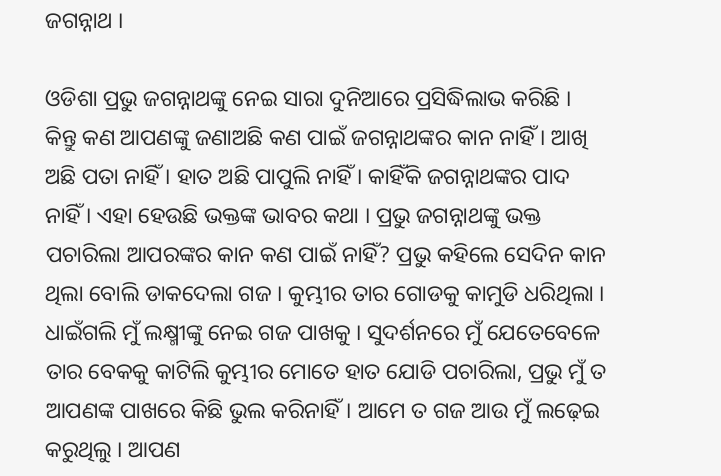ଜଗନ୍ନାଥ ।

ଓଡିଶା ପ୍ରଭୁ ଜଗନ୍ନାଥଙ୍କୁ ନେଇ ସାରା ଦୁନିଆରେ ପ୍ରସିଦ୍ଧିଲାଭ କରିଛି । କିନ୍ତୁ କଣ ଆପଣଙ୍କୁ ଜଣାଅଛି କଣ ପାଇଁ ଜଗନ୍ନାଥଙ୍କର କାନ ନାହିଁ । ଆଖି ଅଛି ପତା ନାହିଁ । ହାତ ଅଛି ପାପୁଲି ନାହିଁ । କାହିଁକି ଜଗନ୍ନାଥଙ୍କର ପାଦ ନାହିଁ । ଏହା ହେଉଛି ଭକ୍ତଙ୍କ ଭାବର କଥା । ପ୍ରଭୁ ଜଗନ୍ନାଥଙ୍କୁ ଭକ୍ତ ପଚାରିଲା ଆପରଙ୍କର କାନ କଣ ପାଇଁ ନାହିଁ? ପ୍ରଭୁ କହିଲେ ସେଦିନ କାନ ଥିଲା ବୋଲି ଡାକଦେଲା ଗଜ । କୁମ୍ଭୀର ତାର ଗୋଡକୁ କାମୁଡି ଧରିଥିଲା । ଧାଇଁଗଲି ମୁଁ ଲକ୍ଷ୍ମୀଙ୍କୁ ନେଇ ଗଜ ପାଖକୁ । ସୁଦର୍ଶନରେ ମୁଁ ଯେତେବେଳେ ତାର ବେକକୁ କାଟିଲି କୁମ୍ଭୀର ମୋତେ ହାତ ଯୋଡି ପଚାରିଲା, ପ୍ରଭୁ ମୁଁ ତ ଆପଣଙ୍କ ପାଖରେ କିଛି ଭୁଲ କରିନାହିଁ। ଆମେ ତ ଗଜ ଆଉ ମୁଁ ଲଢ଼େଇ କରୁଥିଲୁ । ଆପଣ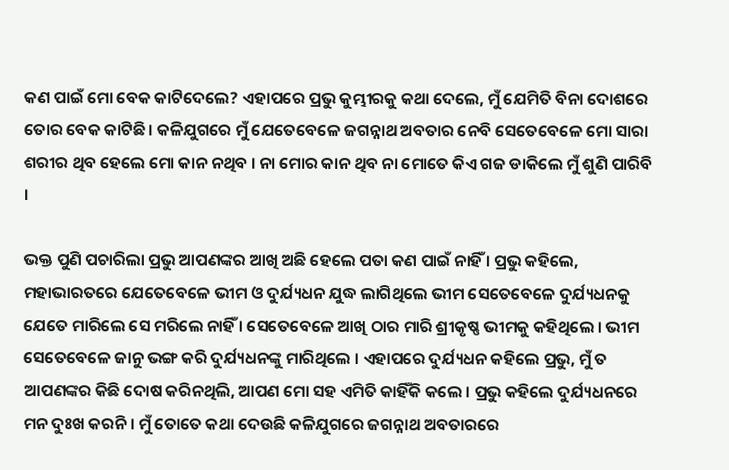କଣ ପାଇଁ ମୋ ବେକ କାଟିଦେଲେ? ଏହାପରେ ପ୍ରଭୁ କୁମ୍ଭୀରକୁ କଥା ଦେଲେ, ମୁଁ ଯେମିତି ବିନା ଦୋଶରେ ତୋର ବେକ କାଟିଛି । କଳିଯୁଗରେ ମୁଁ ଯେତେବେଳେ ଜଗନ୍ନାଥ ଅବତାର ନେବି ସେତେବେଳେ ମୋ ସାରା ଶରୀର ଥିବ ହେଲେ ମୋ କାନ ନଥିବ । ନା ମୋର କାନ ଥିବ ନା ମୋତେ କିଏ ଗଜ ଡାକିଲେ ମୁଁ ଶୁଣି ପାରିବି ।

ଭକ୍ତ ପୁଣି ପଚାରିଲା ପ୍ରଭୁ ଆପଣଙ୍କର ଆଖି ଅଛି ହେଲେ ପତା କଣ ପାଇଁ ନାହିଁ । ପ୍ରଭୁ କହିଲେ, ମହାଭାରତରେ ଯେତେବେଳେ ଭୀମ ଓ ଦୁର୍ଯ୍ୟଧନ ଯୁଦ୍ଧ ଲାଗିଥିଲେ ଭୀମ ସେତେବେଳେ ଦୁର୍ଯ୍ୟଧନକୁ ଯେତେ ମାରିଲେ ସେ ମରିଲେ ନାହିଁ । ସେତେବେଳେ ଆଖି ଠାର ମାରି ଶ୍ରୀକୃଷ୍ଣ ଭୀମକୁ କହିଥିଲେ । ଭୀମ ସେତେବେଳେ ଜାନୁ ଭଙ୍ଗ କରି ଦୁର୍ଯ୍ୟଧନଙ୍କୁ ମାରିଥିଲେ । ଏହାପରେ ଦୁର୍ଯ୍ୟଧନ କହିଲେ ପ୍ରଭୁ, ମୁଁ ତ ଆପଣଙ୍କର କିଛି ଦୋଷ କରିନଥିଲି, ଆପଣ ମୋ ସହ ଏମିତି କାହିଁକି କଲେ । ପ୍ରଭୁ କହିଲେ ଦୁର୍ଯ୍ୟଧନରେ ମନ ଦୁଃଖ କରନି । ମୁଁ ତୋତେ କଥା ଦେଉଛି କଳିଯୁଗରେ ଜଗନ୍ନାଥ ଅବତାରରେ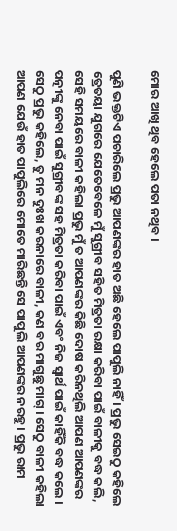ମୋର ଆଖି ଥିବ ହେଲେ ପତା ନଥିବ ।

ପୁଣି ଭକ୍ତଟିଏ ପଚାରିଲେ ପ୍ରଭୁ ଆପଣଙ୍କର ହାତ ଅଛି ହେଲେ ପାପୁଲି ନାହିଁ । ପ୍ରଭୁ ସେଇଠୁ କହିଲେ ତ୍ରେତୟା ଯୁଗରେ ଯେତେବେଳେ ମୁଁ ସୁଗ୍ରୀବ ସହିତ ମିତ୍ରତା ରକ୍ଷା କରିବା ପାଇଁ ବାଳୀକୁ ବଦ୍ଧ କଲି, ସେହି ସମୟରେ ବାଳୀ କହିଲା ପ୍ରଭୁ ମୁଁ ତ ଆପଣଙ୍କର କିଛି ଦୋଷ କରିନଥିଲି ଆପଣ ଆପଣଙ୍କର ପତ୍ନୀଙ୍କୁ ନେବା ପାଇଁ ସୁଗ୍ରୀବଙ୍କ ସହ ମିତ୍ରତା କରିବା ପାଇଁ ଏବଂ ନିଜ ସ୍ୱାର୍ଥ ପାଇଁ କାହିଁକି ବଦ୍ଧ କଲେ । ସେଠୁ ପ୍ରଭୁ କହିଲେ, ତୁ ମନ ଦୁଃଖ କରନାରେ ବାଳୀ, କଣ ବର ମାଗୁଛୁ ମାଗ୍‌ । ସେଠୁ ବାଳୀ କହିଲା ଆପଣ ଯେଉଁ ହାତ ପାପୁଲିରେ ମୋତେ ମାରିଛନ୍ତି ସେ ପାପୁଲି ଆପଣଙ୍କର ନରହୁ । ପ୍ରଭୁ ରାମ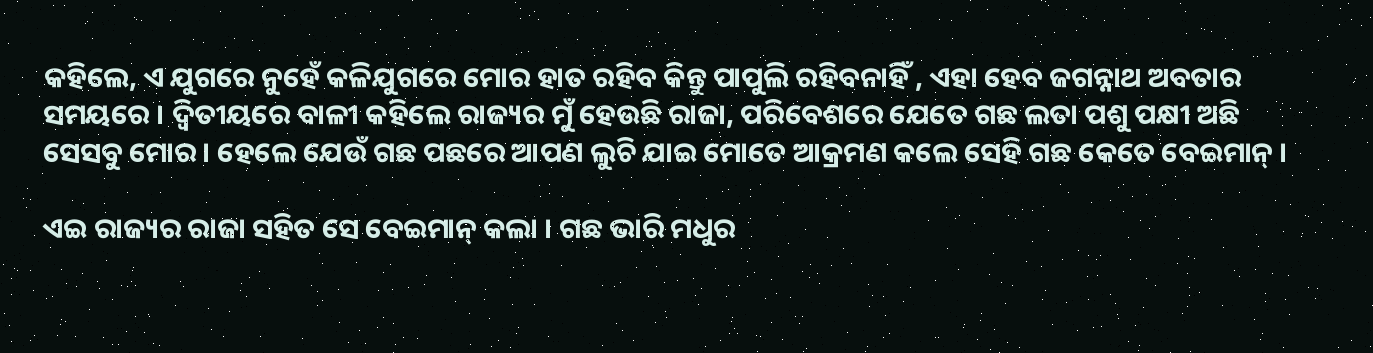କହିଲେ, ଏ ଯୁଗରେ ନୁହେଁ କଳିଯୁଗରେ ମୋର ହାତ ରହିବ କିନ୍ତୁ ପାପୁଲି ରହିବନାହିଁ , ଏହା ହେବ ଜଗନ୍ନାଥ ଅବତାର ସମୟରେ । ଦ୍ୱିତୀୟରେ ବାଳୀ କହିଲେ ରାଜ୍ୟର ମୁଁ ହେଉଛି ରାଜା, ପରିବେଶରେ ଯେତେ ଗଛ ଲତା ପଶୁ ପକ୍ଷୀ ଅଛି ସେସବୁ ମୋର । ହେଲେ ଯେଉଁ ଗଛ ପଛରେ ଆପଣ ଲୁଚି ଯାଇ ମୋତେ ଆକ୍ରମଣ କଲେ ସେହି ଗଛ କେତେ ବେଇମାନ୍‌ ।

ଏଇ ରାଜ୍ୟର ରାଜା ସହିତ ସେ ବେଇମାନ୍‌ କଲା । ଗଛ ଭାରି ମଧୁର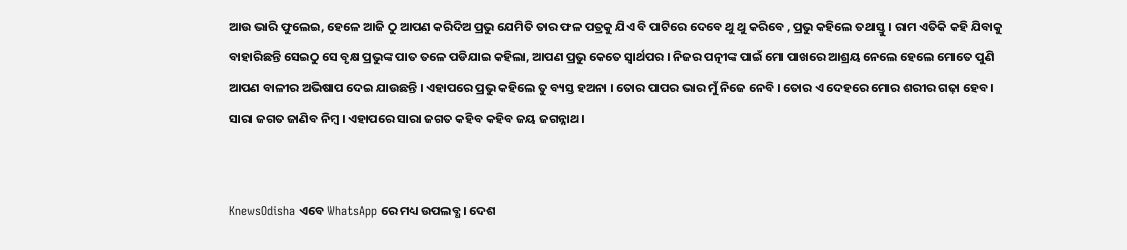ଆଉ ଭାରି ଫୁଲେଇ, ହେଳେ ଆଜି ଠୁ ଆପଣ କରିଦିଅ ପ୍ରଭୁ ଯେମିତି ତାର ଫଳ ପତ୍ରକୁ ଯିଏ ବି ପାଟିରେ ଦେବେ ଥୁ ଥୁ କରିବେ , ପ୍ରଭୁ କହିଲେ ତଥାସ୍ତୁ । ରାମ ଏତିକି କହି ଯିବାକୁ ବାହାରିଛନ୍ତି ସେଇଠୁ ସେ ବୃକ୍ଷ ପ୍ରଭୁଙ୍କ ପାତ ତଳେ ପଡିଯାଇ କହିଲା, ଆପଣ ପ୍ରଭୁ କେତେ ସ୍ୱାର୍ଥପର । ନିଜର ପତ୍ନୀଙ୍କ ପାଇଁ ମୋ ପାଖରେ ଆଶ୍ରୟ ନେଲେ ହେଲେ ମୋତେ ପୁଣି ଆପଣ ବାଳୀର ଅଭିଷାପ ଦେଇ ଯାଉଛନ୍ତି । ଏହାପରେ ପ୍ରଭୁ କହିଲେ ତୁ ବ୍ୟସ୍ତ ହଅନା । ତୋର ପାପର ଭାର ମୁଁ ନିଜେ ନେବି । ତୋର ଏ ଦେହରେ ମୋର ଶରୀର ଗଢ଼ା ହେବ । ସାରା ଜଗତ ଜାଣିବ ନିମ୍ବ । ଏହାପରେ ସାରା ଜଗତ କହିବ କହିବ ଜୟ ଜଗନ୍ନାଥ ।


KnewsOdisha ଏବେ WhatsApp ରେ ମଧ୍ୟ ଉପଲବ୍ଧ । ଦେଶ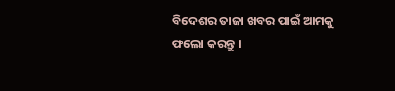ବିଦେଶର ତାଜା ଖବର ପାଇଁ ଆମକୁ ଫଲୋ କରନ୍ତୁ ।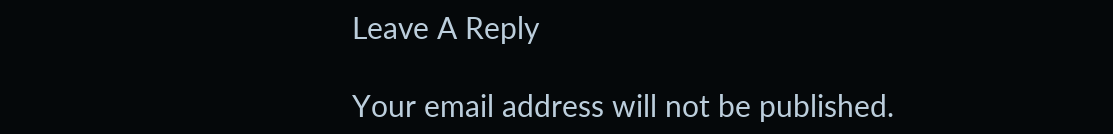Leave A Reply

Your email address will not be published.